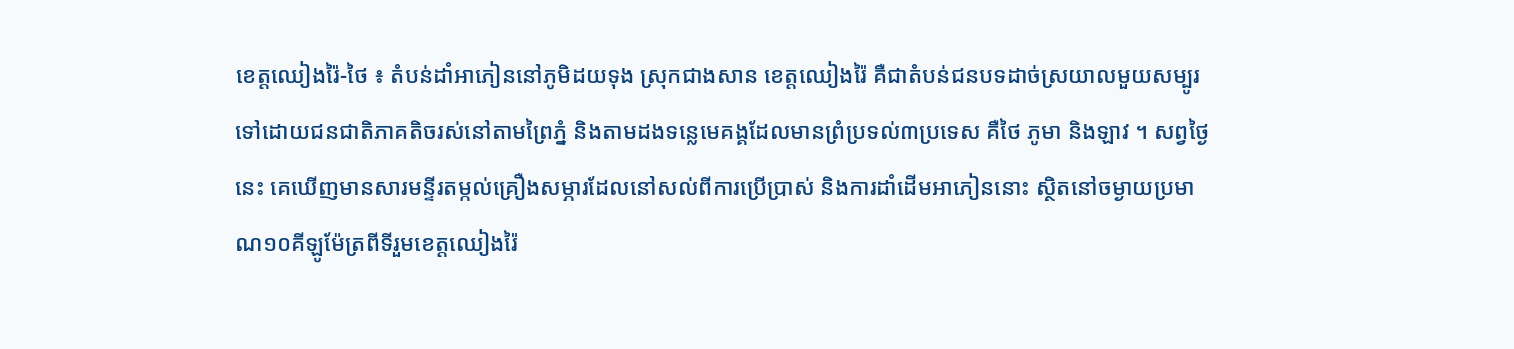ខេត្តឈៀងរ៉ៃ-ថៃ ៖ តំបន់ដាំអាភៀននៅភូមិដយទុង ស្រុកជាងសាន ខេត្តឈៀងរ៉ៃ គឺជាតំបន់ជនបទដាច់ស្រយាលមួយសម្បូរទៅដោយជនជាតិភាគតិចរស់នៅតាមព្រៃភ្នំ និងតាមដងទន្លេមេគង្គដែលមានព្រំប្រទល់៣ប្រទេស គឺថៃ ភូមា និងឡាវ ។ សព្វថ្ងៃនេះ គេឃើញមានសារមន្ទីរតម្កល់គ្រឿងសម្ភារដែលនៅសល់ពីការប្រើប្រាស់ និងការដាំដើមអាភៀននោះ ស្ថិតនៅចម្ងាយប្រមាណ១០គីឡូម៉ែត្រពីទីរួមខេត្តឈៀងរ៉ៃ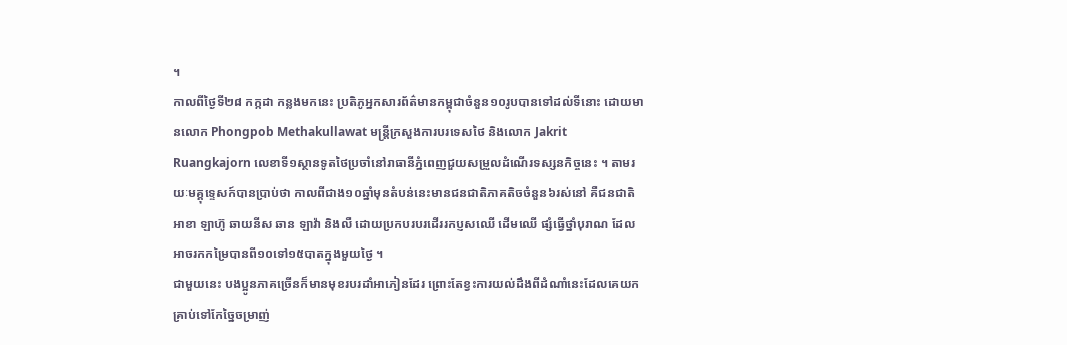។
កាលពីថ្ងៃទី២៨ កក្កដា កន្លងមកនេះ ប្រតិភូអ្នកសារព័ត៌មានកម្ពុជាចំនួន១០រូបបានទៅដល់ទីនោះ ដោយមានលោក Phongpob Methakullawat មន្ត្រីក្រសួងការបរទេសថៃ និងលោក Jakrit Ruangkajorn លេខាទី១ស្ថានទូតថៃប្រចាំនៅរាធានីភ្នំពេញជួយសម្រួលដំណើរទស្សនកិច្ចនេះ ។ តាមរយៈមគ្គុទេ្ទសក៍បានប្រាប់ថា កាលពីជាង១០ឆ្នាំមុនតំបន់នេះមានជនជាតិភាគតិចចំនួន៦រស់នៅ គឺជនជាតិអាខា ឡាហ៊ូ ឆាយនីស ឆាន ឡាវ៉ា និងលឺ ដោយប្រកបរបរដើររកប្ញសឈើ ដើមឈើ ផ្សំធ្វើថ្នាំបុរាណ ដែលអាចរកកម្រៃបានពី១០ទៅ១៥បាតក្នុងមួយថ្ងៃ ។
ជាមួយនេះ បងប្អូនភាគច្រើនក៏មានមុខរបរដាំអាភៀនដែរ ព្រោះតែខ្វះការយល់ដឹងពីដំណាំនេះដែលគេយកគ្រាប់ទៅកែច្នៃចម្រាញ់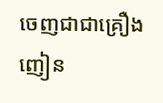ចេញជាជាគ្រឿងញៀន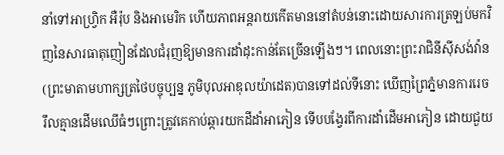នាំទៅអាហ្វ្រិក អឺរ៉ុប និងអាមេរិក ហើយភាពអន្តរាយកើតមាននៅតំបន់នោះដោយសារការត្រឡប់មកវិញនៃសារធាតុញៀនដែលជំរុញឱ្យមានការដាំដុះកាន់តែច្រើនឡើងៗ។ ពេលនោះព្រះរាជិនីស៊ីសង់វ៉ាន (ព្រះមាតាមហាក្សត្រថៃបច្ចុប្បន្ន ភូមិបុលអាឌុលយ៉ាដេត)បានទៅដល់ទីនោះ ឃើញព្រៃភ្នំមានការរេចរឹលគ្មានដើមឈើធំៗព្រោះត្រូវគេកាប់ឆ្ការយកដីដាំអាភៀន ទើបបង្វែរពីការដាំដើមអាភៀន ដោយជួយ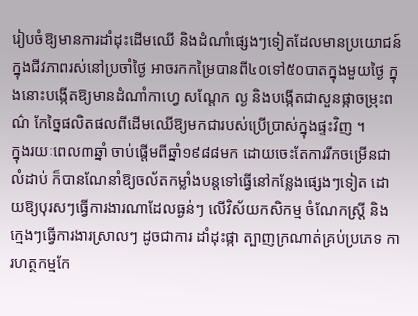រៀបចំឱ្យមានការដាំដុះដើមឈើ និងដំណាំផ្សេងៗទៀតដែលមានប្រយោជន៍ក្នុងជីវភាពរស់នៅប្រចាំថ្ងៃ អាចរកកម្រៃបានពី៤០ទៅ៥០បាតក្នុងមួយថ្ងៃ ក្នុងនោះបង្កើតឱ្យមានដំណាំកាហ្វេ សណ្តែក ល្ង និងបង្កើតជាសួនផ្កាចម្រុះពណ៌ កែច្នៃផលិតផលពីដើមឈើឱ្យមកជារបស់ប្រើប្រាស់ក្នុងផ្ទះវិញ ។
ក្នុងរយៈពេល៣ឆ្នាំ ចាប់ផ្តើមពីឆ្នាំ១៩៨៨មក ដោយចេះតែការរីកចម្រើនជាលំដាប់ ក៏បានណែនាំឱ្យចល័តកម្លាំងបន្តទៅធ្វើនៅកន្លែងផ្សេងៗទៀត ដោយឱ្យបុរសៗធ្វើការងារណាដែលធ្ងន់ៗ លើវិស័យកសិកម្ម ចំណែកស្ត្រី និងក្មេងៗធ្វើការងារស្រាលៗ ដូចជាការ ដាំដុះផ្កា ត្បាញក្រណាត់គ្រប់ប្រភេទ ការហត្ថកម្មកែ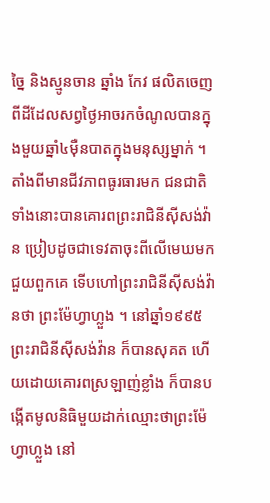ច្នៃ និងស្មូនចាន ឆ្នាំង កែវ ផលិតចេញពីដីដែលសព្វថ្ងៃអាចរកចំណូលបានក្នុងមួយឆ្នាំ៤ម៉ឺនបាតក្នុងមនុស្សម្នាក់ ។ តាំងពីមានជីវភាពធូរធារមក ជនជាតិទាំងនោះបានគោរពព្រះរាជិនីស៊ីសង់វ៉ាន ប្រៀបដូចជាទេវតាចុះពីលើមេឃមកជួយពួកគេ ទើបហៅព្រះរាជិនីស៊ីសង់វ៉ានថា ព្រះម៉ែហ្វាហ្លួង ។ នៅឆ្នាំ១៩៩៥ ព្រះរាជិនីស៊ីសង់វ៉ាន ក៏បានសុគត ហើយដោយគោរពស្រឡាញ់ខ្លាំង ក៏បានបង្កើតមូលនិធិមួយដាក់ឈ្មោះថាព្រះម៉ែហ្វាហ្លួង នៅ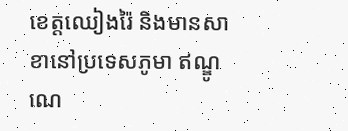ខេត្តឈៀងរ៉ៃ និងមានសាខានៅប្រទេសភូមា ឥណ្ឌូណេ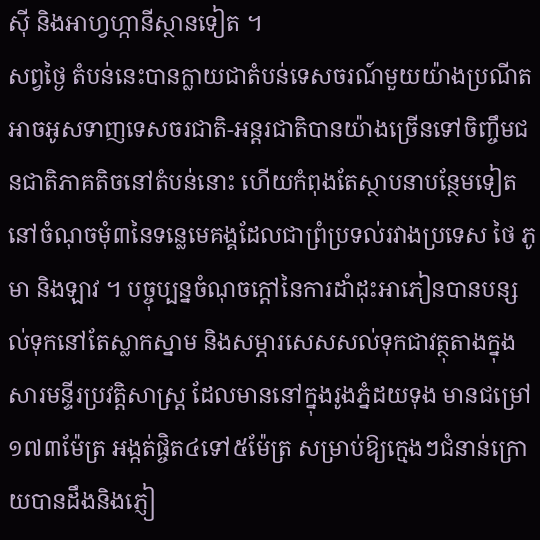ស៊ី និងអាហ្វហ្កានីស្ថានទៀត ។
សព្វថ្ងៃ តំបន់នេះបានក្លាយជាតំបន់ទេសចរណ៍មួយយ៉ាងប្រណីតអាចអូសទាញទេសចរជាតិ-អន្តរជាតិបានយ៉ាងច្រើនទៅចិញ្ចឹមជនជាតិភាគតិចនៅតំបន់នោះ ហើយកំពុងតែស្ថាបនាបន្ថែមទៀតនៅចំណុចមុំ៣នៃទន្លេមេគង្គដែលជាព្រំប្រទល់រវាងប្រទេស ថៃ ភូមា និងឡាវ ។ បច្ចុប្បន្នចំណុចក្តៅនៃការដាំដុះអាភៀនបានបន្សល់ទុកនៅតែស្លាកស្នាម និងសម្ភារសេសសល់ទុកជាវត្ថុតាងក្នុងសារមន្ទីរប្រវត្តិសាស្ត្រ ដែលមាននៅក្នុងរូងភ្នំដយទុង មានជម្រៅ១៧៣ម៉ែត្រ អង្កត់ផ្ចិត៤ទៅ៥ម៉ែត្រ សម្រាប់ឱ្យក្មេងៗជំនាន់ក្រោយបានដឹងនិងភ្ញៀ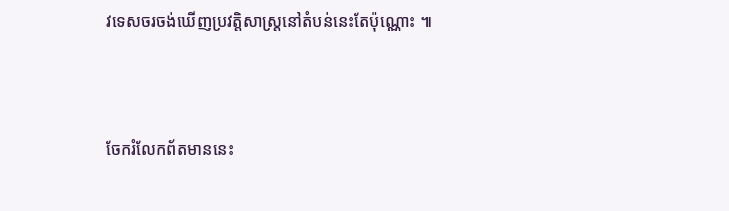វទេសចរចង់ឃើញប្រវត្តិសាស្រ្តនៅតំបន់នេះតែប៉ុណ្ណោះ ៕



ចែករំលែកព័តមាននេះ